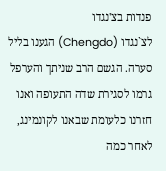פנדות בצ'נגדו
לצ`נגדו (Chengdo) הגענו בליל סערה. הגשם הרב שניתך והערפל גרמו לסגירת שדה התעופה ואנו חזרנו כלעומת שבאנו לקונמינג, לאחר כמה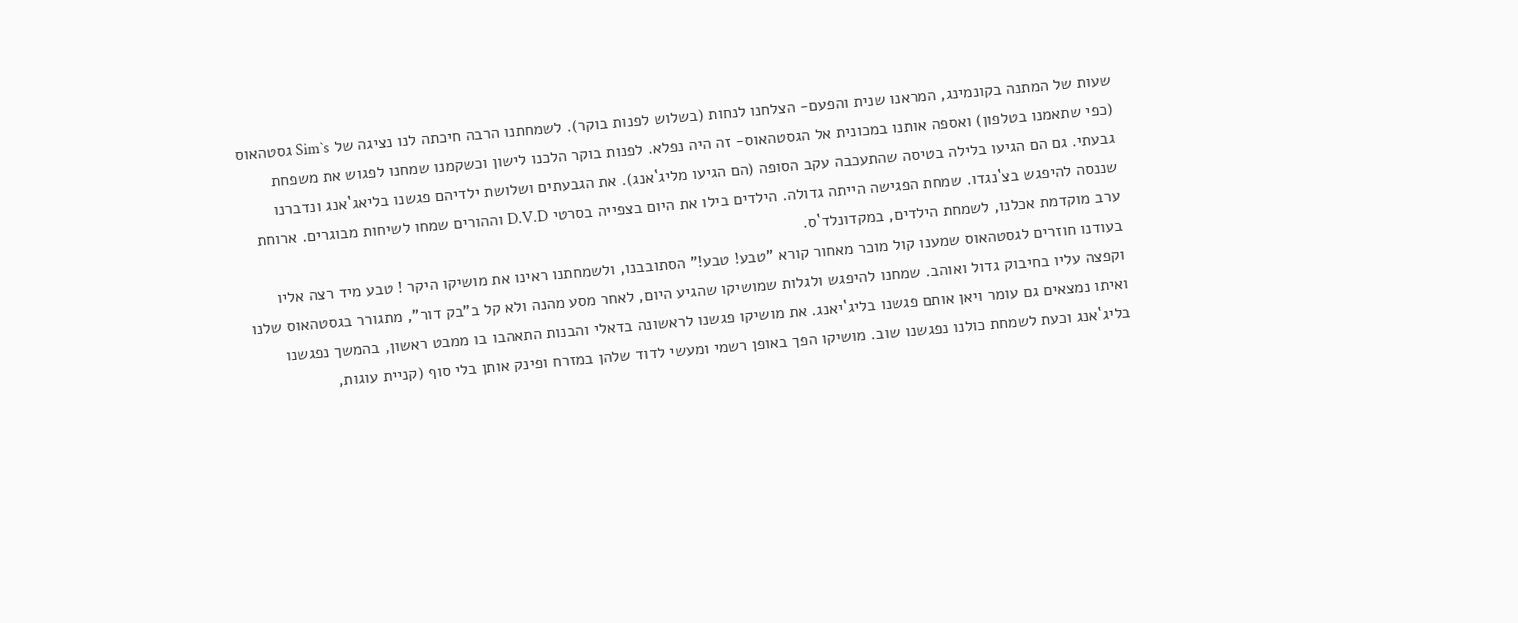שעות של המתנה בקונמינג, המראנו שנית והפעם- הצלחנו לנחות (בשלוש לפנות בוקר). לשמחתנו הרבה חיכתה לנו נציגה של Sim`s גסטהאוס (כפי שתאמנו בטלפון) ואספה אותנו במכונית אל הגסטהאוס- זה היה נפלא. לפנות בוקר הלכנו לישון וכשקמנו שמחנו לפגוש את משפחת גבעתי. גם הם הגיעו בלילה בטיסה שהתעכבה עקב הסופה (הם הגיעו מליג`אנג). את הגבעתים ושלושת ילדיהם פגשנו בליאג`אנג ונדברנו שננסה להיפגש בצ`נגדו. שמחת הפגישה הייתה גדולה. הילדים בילו את היום בצפייה בסרטי D.V.D וההורים שמחו לשיחות מבוגרים. ארוחת ערב מוקדמת אכלנו, לשמחת הילדים, במקדונלד`ס.
בעודנו חוזרים לגסטהאוס שמענו קול מוכר מאחור קורא "טבע! טבע!" הסתובבנו, ולשמחתנו ראינו את מושיקו היקר ! טבע מיד רצה אליו וקפצה עליו בחיבוק גדול ואוהב. שמחנו להיפגש ולגלות שמושיקו שהגיע היום, לאחר מסע מהנה ולא קל ב"בק דור", מתגורר בגסטהאוס שלנו ואיתו נמצאים גם עומר ויאן אותם פגשנו בליג`יאנג. את מושיקו פגשנו לראשונה בדאלי והבנות התאהבו בו ממבט ראשון, בהמשך נפגשנו בליג`אנג וכעת לשמחת כולנו נפגשנו שוב. מושיקו הפך באופן רשמי ומעשי לדוד שלהן במזרח ופינק אותן בלי סוף (קניית עוגות,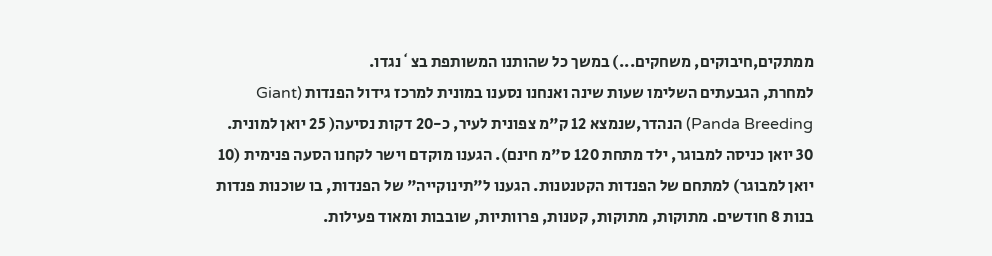ממתקים,חיבוקים, משחקים...) במשך כל שהותנו המשותפת בצ`נגדו.
למחרת, הגבעתים השלימו שעות שינה ואנחנו נסענו במונית למרכז גידול הפנדות (Giant Panda Breeding) הנהדר,שנמצא 12 ק"מ צפונית לעיר, כ-20 דקות נסיעה( 25 יואן למונית. 30 יואן כניסה למבוגר, ילד מתחת 120 ס"מ חינם). הגענו מוקדם וישר לקחנו הסעה פנימית (10 יואן למבוגר) למתחם של הפנדות הקטנטנות. הגענו ל"תינוקייה" של הפנדות, בו שוכנות פנדות בנות 8 חודשים. מתוקות, מתוקות, קטנות, פרוותיות, שובבות ומאוד פעילות.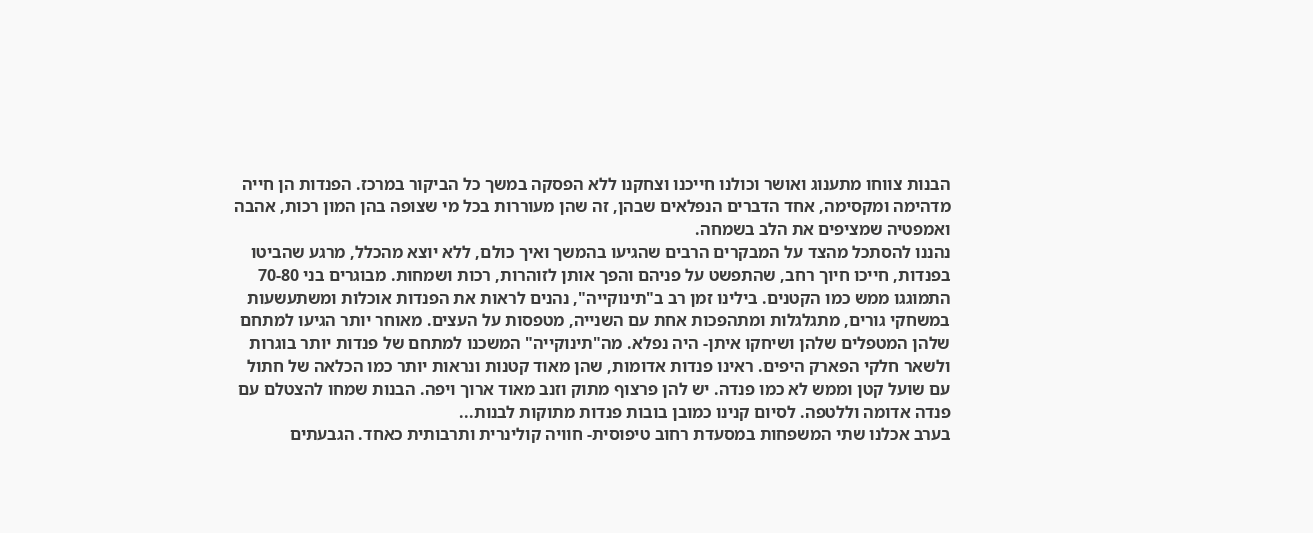הבנות צווחו מתענוג ואושר וכולנו חייכנו וצחקנו ללא הפסקה במשך כל הביקור במרכז. הפנדות הן חייה מדהימה ומקסימה, אחד הדברים הנפלאים שבהן, זה שהן מעוררות בכל מי שצופה בהן המון רכות, אהבה ואמפטיה שמציפים את הלב בשמחה.
נהננו להסתכל מהצד על המבקרים הרבים שהגיעו בהמשך ואיך כולם, ללא יוצא מהכלל, מרגע שהביטו בפנדות, חייכו חיוך רחב, שהתפשט על פניהם והפך אותן לזוהרות, רכות ושמחות. מבוגרים בני 70-80 התמוגגו ממש כמו הקטנים. בילינו זמן רב ב"תינוקייה", נהנים לראות את הפנדות אוכלות ומשתעשעות במשחקי גורים, מתגלגלות ומתהפכות אחת עם השנייה, מטפסות על העצים. מאוחר יותר הגיעו למתחם שלהן המטפלים שלהן ושיחקו איתן- היה נפלא. מה"תינוקייה" המשכנו למתחם של פנדות יותר בוגרות ולשאר חלקי הפארק היפים. ראינו פנדות אדומות, שהן מאוד קטנות ונראות יותר כמו הכלאה של חתול עם שועל קטן וממש לא כמו פנדה. יש להן פרצוף מתוק וזנב מאוד ארוך ויפה. הבנות שמחו להצטלם עם פנדה אדומה וללטפה. לסיום קנינו כמובן בובות פנדות מתוקות לבנות...
בערב אכלנו שתי המשפחות במסעדת רחוב טיפוסית- חוויה קולינרית ותרבותית כאחד. הגבעתים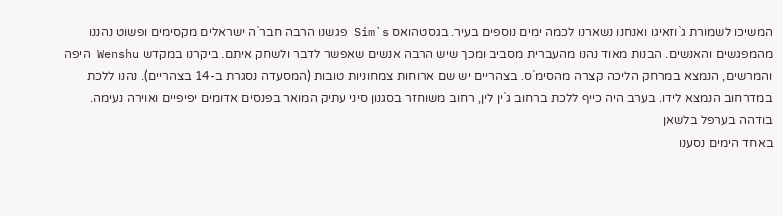המשיכו לשמורת ג`וזאיגו ואנחנו נשארנו לכמה ימים נוספים בעיר. בגסטהואס Sim`s פגשנו הרבה חבר`ה ישראלים מקסימים ופשוט נהננו מהמפגשים והאנשים. הבנות מאוד נהנו מהעברית מסביב ומכך שיש הרבה אנשים שאפשר לדבר ולשחק איתם. ביקרנו במקדש Wenshu היפה והמרשים, הנמצא במרחק הליכה קצרה מהסימ`ס. בצהריים יש שם ארוחות צמחוניות טובות (המסעדה נסגרת ב-14 בצהריים). נהנו ללכת במדרחוב הנמצא לידו. בערב היה כייף ללכת ברחוב ג`ין לין, רחוב משוחזר בסגנון סיני עתיק המואר בפנסים אדומים יפיפיים ואוירה נעימה.
בודהה בערפל בלשאן
באחד הימים נסענו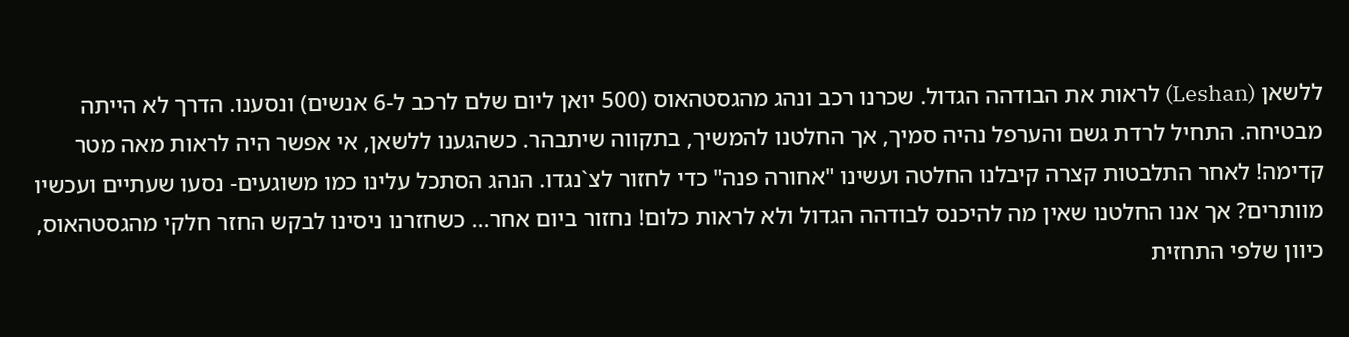ללשאן (Leshan) לראות את הבודהה הגדול. שכרנו רכב ונהג מהגסטהאוס (500 יואן ליום שלם לרכב ל-6 אנשים) ונסענו. הדרך לא הייתה מבטיחה. התחיל לרדת גשם והערפל נהיה סמיך, אך החלטנו להמשיך, בתקווה שיתבהר. כשהגענו ללשאן, אי אפשר היה לראות מאה מטר קדימה! לאחר התלבטות קצרה קיבלנו החלטה ועשינו "אחורה פנה" כדי לחזור לצ`נגדו. הנהג הסתכל עלינו כמו משוגעים- נסעו שעתיים ועכשיו מוותרים? אך אנו החלטנו שאין מה להיכנס לבודהה הגדול ולא לראות כלום! נחזור ביום אחר... כשחזרנו ניסינו לבקש החזר חלקי מהגסטהאוס, כיוון שלפי התחזית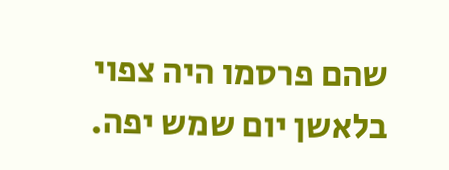שהם פרסמו היה צפוי בלאשן יום שמש יפה.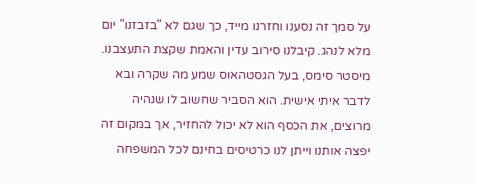על סמך זה נסענו וחזרנו מייד, כך שגם לא "בזבזנו" יום מלא לנהג. קיבלנו סירוב עדין והאמת שקצת התעצבנו.
מיסטר סימס, בעל הגסטהאוס שמע מה שקרה ובא לדבר איתי אישית. הוא הסביר שחשוב לו שנהיה מרוצים, את הכסף הוא לא יכול להחזיר, אך במקום זה יפצה אותנו וייתן לנו כרטיסים בחינם לכל המשפחה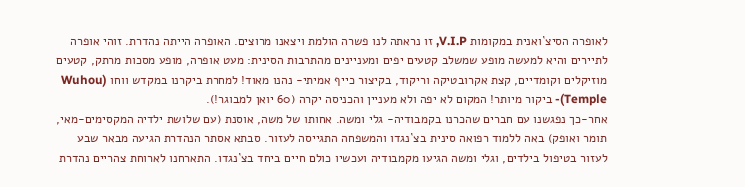לאופרה הסיצ`ואנית במקומות V.I.P, זו נראתה לנו פשרה הולמת ויצאנו מרוצים. האופרה הייתה נהדרת. זוהי אופרה לתיירים והיא למעשה מופע שמשלב קטעים יפים ומעניינים מהתרבות הסינית: מעט אופרה, מופע מסכות מרתק, קטעים מוזיקלים וקומדיים, קצת אקרובטיקה וריקוד, בקיצור כייף אמיתי- נהנו מאוד! למחרת ביקרנו במקדש ווחו (Wuhou Temple)- ביקור מיותר! המקום לא יפה ולא מעניין והכניסה יקרה (60 יואן למבוגר!).
אחר-כך נפגשנו עם חברים שהכרנו בקמבודיה- גלי ומשה. אחותו של משה, אוסנת (עם שלושת ילדיה המקסימים-מאי, תומר ואופק) באה ללמוד רפואה סינית בצ`נגדו והמשפחה התגייסה לעזור. סבתא אסתר הנהדרת הגיעה מבאר שבע לעזור בטיפול בילדים, וגלי ומשה הגיעו מקמבודיה ועכשיו כולם חיים ביחד בצ`נגדו. התארחנו לארוחת צהריים נהדרת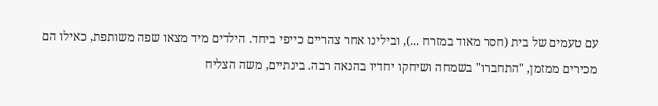עם טעמים של בית (חסר מאוד במזרח ...), ובילינו אחר צהריים כייפי ביחד. הילדים מיד מצאו שפה משותפת, כאילו הם מכירים ממזמן, "התחברו" בשמחה ושיחקו יחדיו בהנאה רבה. בינתיים, משה הצליח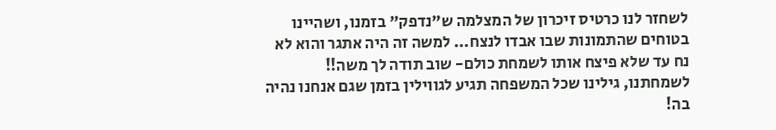לשחזר לנו כרטיס זיכרון של המצלמה ש"נדפק" בזמנו, ושהיינו בטוחים שהתמונות שבו אבדו לנצח... למשה זה היה אתגר והוא לא נח עד שלא פיצח אותו לשמחת כולם- שוב תודה לך משה!! לשמחתנו, גילינו שכל המשפחה תגיע לגווילין בזמן שגם אנחנו נהיה בה!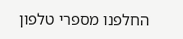החלפנו מספרי טלפון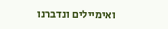ואימיילים ונדברנו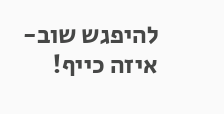להיפגש שוב- איזה כייף!